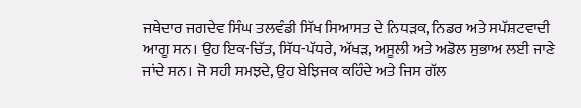ਜਥੇਦਾਰ ਜਗਦੇਵ ਸਿੰਘ ਤਲਵੰਡੀ ਸਿੱਖ ਸਿਆਸਤ ਦੇ ਨਿਧੜਕ, ਨਿਡਰ ਅਤੇ ਸਪੱਸ਼ਟਵਾਦੀ ਆਗੂ ਸਨ। ਉਹ ਇਕ-ਚਿੱਤ, ਸਿੱਧ-ਪੱਧਰੇ, ਅੱਖੜ, ਅਸੂਲੀ ਅਤੇ ਅਡੋਲ ਸੁਭਾਅ ਲਈ ਜਾਣੇ ਜਾਂਦੇ ਸਨ। ਜੋ ਸਹੀ ਸਮਝਦੇ, ਉਹ ਬੇਝਿਜਕ ਕਹਿੰਦੇ ਅਤੇ ਜਿਸ ਗੱਲ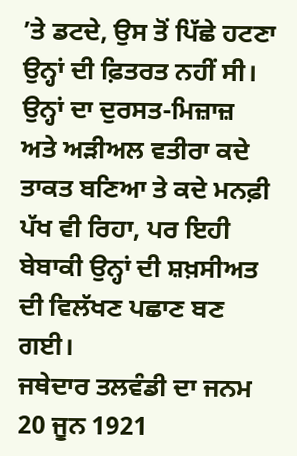’ਤੇ ਡਟਦੇ, ਉਸ ਤੋਂ ਪਿੱਛੇ ਹਟਣਾ ਉਨ੍ਹਾਂ ਦੀ ਫ਼ਿਤਰਤ ਨਹੀਂ ਸੀ। ਉਨ੍ਹਾਂ ਦਾ ਦੁਰਸਤ-ਮਿਜ਼ਾਜ਼ ਅਤੇ ਅੜੀਅਲ ਵਤੀਰਾ ਕਦੇ ਤਾਕਤ ਬਣਿਆ ਤੇ ਕਦੇ ਮਨਫ਼ੀ ਪੱਖ ਵੀ ਰਿਹਾ, ਪਰ ਇਹੀ ਬੇਬਾਕੀ ਉਨ੍ਹਾਂ ਦੀ ਸ਼ਖ਼ਸੀਅਤ ਦੀ ਵਿਲੱਖਣ ਪਛਾਣ ਬਣ ਗਈ।
ਜਥੇਦਾਰ ਤਲਵੰਡੀ ਦਾ ਜਨਮ 20 ਜੂਨ 1921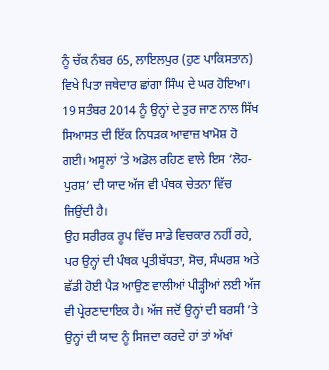ਨੂੰ ਚੱਕ ਨੰਬਰ 65, ਲਾਇਲਪੁਰ (ਹੁਣ ਪਾਕਿਸਤਾਨ) ਵਿਖੇ ਪਿਤਾ ਜਥੇਦਾਰ ਛਾਂਗਾ ਸਿੰਘ ਦੇ ਘਰ ਹੋਇਆ। 19 ਸਤੰਬਰ 2014 ਨੂੰ ਉਨ੍ਹਾਂ ਦੇ ਤੁਰ ਜਾਣ ਨਾਲ ਸਿੱਖ ਸਿਆਸਤ ਦੀ ਇੱਕ ਨਿਧੜਕ ਆਵਾਜ਼ ਖਾਮੋਸ਼ ਹੋ ਗਈ। ਅਸੂਲਾਂ ’ਤੇ ਅਡੋਲ ਰਹਿਣ ਵਾਲੇ ਇਸ ‘ਲੋਹ-ਪੁਰਸ਼’ ਦੀ ਯਾਦ ਅੱਜ ਵੀ ਪੰਥਕ ਚੇਤਨਾ ਵਿੱਚ ਜਿਉਂਦੀ ਹੈ।
ਉਹ ਸਰੀਰਕ ਰੂਪ ਵਿੱਚ ਸਾਡੇ ਵਿਚਕਾਰ ਨਹੀਂ ਰਹੇ, ਪਰ ਉਨ੍ਹਾਂ ਦੀ ਪੰਥਕ ਪ੍ਰਤੀਬੱਧਤਾ, ਸੋਚ, ਸੰਘਰਸ਼ ਅਤੇ ਛੱਡੀ ਹੋਈ ਪੈੜ ਆਉਣ ਵਾਲੀਆਂ ਪੀੜ੍ਹੀਆਂ ਲਈ ਅੱਜ ਵੀ ਪ੍ਰੇਰਣਾਦਾਇਕ ਹੈ। ਅੱਜ ਜਦੋਂ ਉਨ੍ਹਾਂ ਦੀ ਬਰਸੀ ’ਤੇ ਉਨ੍ਹਾਂ ਦੀ ਯਾਦ ਨੂੰ ਸਿਜਦਾ ਕਰਦੇ ਹਾਂ ਤਾਂ ਅੱਖਾਂ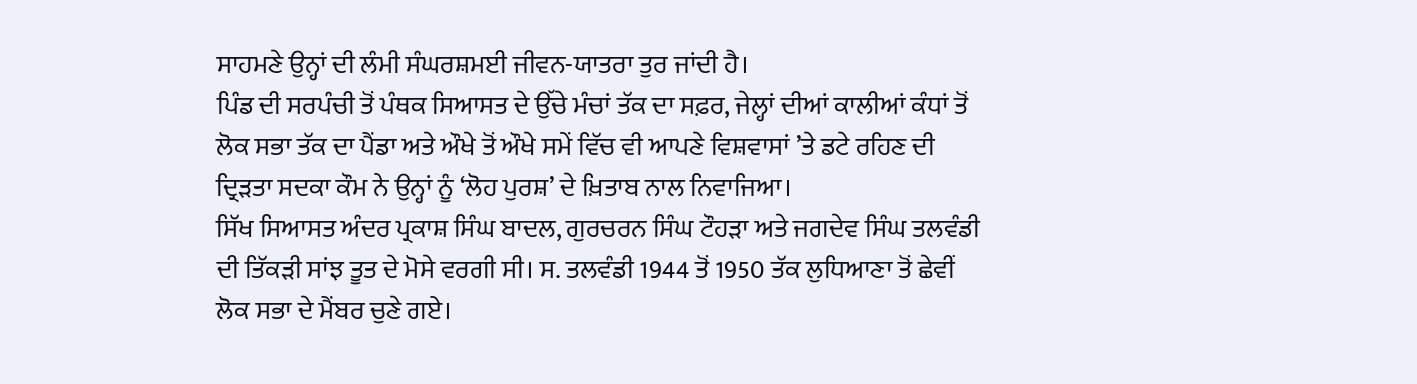ਸਾਹਮਣੇ ਉਨ੍ਹਾਂ ਦੀ ਲੰਮੀ ਸੰਘਰਸ਼ਮਈ ਜੀਵਨ-ਯਾਤਰਾ ਤੁਰ ਜਾਂਦੀ ਹੈ।
ਪਿੰਡ ਦੀ ਸਰਪੰਚੀ ਤੋਂ ਪੰਥਕ ਸਿਆਸਤ ਦੇ ਉੱਚੇ ਮੰਚਾਂ ਤੱਕ ਦਾ ਸਫ਼ਰ, ਜੇਲ੍ਹਾਂ ਦੀਆਂ ਕਾਲੀਆਂ ਕੰਧਾਂ ਤੋਂ ਲੋਕ ਸਭਾ ਤੱਕ ਦਾ ਪੈਂਡਾ ਅਤੇ ਔਖੇ ਤੋਂ ਔਖੇ ਸਮੇਂ ਵਿੱਚ ਵੀ ਆਪਣੇ ਵਿਸ਼ਵਾਸਾਂ ’ਤੇ ਡਟੇ ਰਹਿਣ ਦੀ ਦ੍ਰਿੜਤਾ ਸਦਕਾ ਕੌਮ ਨੇ ਉਨ੍ਹਾਂ ਨੂੰ ‘ਲੋਹ ਪੁਰਸ਼’ ਦੇ ਖ਼ਿਤਾਬ ਨਾਲ ਨਿਵਾਜਿਆ।
ਸਿੱਖ ਸਿਆਸਤ ਅੰਦਰ ਪ੍ਰਕਾਸ਼ ਸਿੰਘ ਬਾਦਲ, ਗੁਰਚਰਨ ਸਿੰਘ ਟੌਹੜਾ ਅਤੇ ਜਗਦੇਵ ਸਿੰਘ ਤਲਵੰਡੀ ਦੀ ਤਿੱਕੜੀ ਸਾਂਝ ਤੂਤ ਦੇ ਮੋਸੇ ਵਰਗੀ ਸੀ। ਸ. ਤਲਵੰਡੀ 1944 ਤੋਂ 1950 ਤੱਕ ਲੁਧਿਆਣਾ ਤੋਂ ਛੇਵੀਂ ਲੋਕ ਸਭਾ ਦੇ ਮੈਂਬਰ ਚੁਣੇ ਗਏ।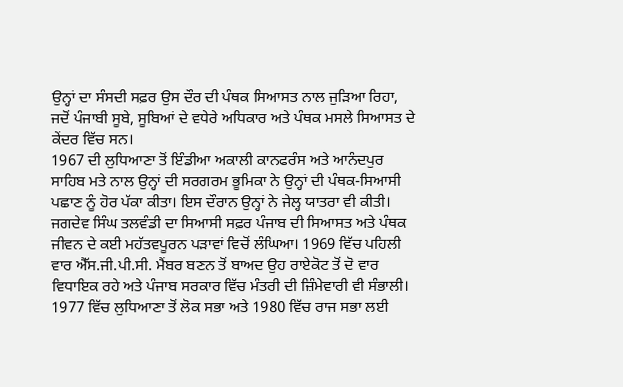ਉਨ੍ਹਾਂ ਦਾ ਸੰਸਦੀ ਸਫ਼ਰ ਉਸ ਦੌਰ ਦੀ ਪੰਥਕ ਸਿਆਸਤ ਨਾਲ ਜੁੜਿਆ ਰਿਹਾ, ਜਦੋਂ ਪੰਜਾਬੀ ਸੂਬੇ, ਸੂਬਿਆਂ ਦੇ ਵਧੇਰੇ ਅਧਿਕਾਰ ਅਤੇ ਪੰਥਕ ਮਸਲੇ ਸਿਆਸਤ ਦੇ ਕੇਂਦਰ ਵਿੱਚ ਸਨ।
1967 ਦੀ ਲੁਧਿਆਣਾ ਤੋਂ ਇੰਡੀਆ ਅਕਾਲੀ ਕਾਨਫਰੰਸ ਅਤੇ ਆਨੰਦਪੁਰ ਸਾਹਿਬ ਮਤੇ ਨਾਲ ਉਨ੍ਹਾਂ ਦੀ ਸਰਗਰਮ ਭੂਮਿਕਾ ਨੇ ਉਨ੍ਹਾਂ ਦੀ ਪੰਥਕ-ਸਿਆਸੀ ਪਛਾਣ ਨੂੰ ਹੋਰ ਪੱਕਾ ਕੀਤਾ। ਇਸ ਦੌਰਾਨ ਉਨ੍ਹਾਂ ਨੇ ਜੇਲ੍ਹ ਯਾਤਰਾ ਵੀ ਕੀਤੀ।
ਜਗਦੇਵ ਸਿੰਘ ਤਲਵੰਡੀ ਦਾ ਸਿਆਸੀ ਸਫ਼ਰ ਪੰਜਾਬ ਦੀ ਸਿਆਸਤ ਅਤੇ ਪੰਥਕ ਜੀਵਨ ਦੇ ਕਈ ਮਹੱਤਵਪੂਰਨ ਪੜਾਵਾਂ ਵਿਚੋਂ ਲੰਘਿਆ। 1969 ਵਿੱਚ ਪਹਿਲੀ ਵਾਰ ਐੱਸ.ਜੀ.ਪੀ.ਸੀ. ਮੈਂਬਰ ਬਣਨ ਤੋਂ ਬਾਅਦ ਉਹ ਰਾਏਕੋਟ ਤੋਂ ਦੋ ਵਾਰ ਵਿਧਾਇਕ ਰਹੇ ਅਤੇ ਪੰਜਾਬ ਸਰਕਾਰ ਵਿੱਚ ਮੰਤਰੀ ਦੀ ਜ਼ਿੰਮੇਵਾਰੀ ਵੀ ਸੰਭਾਲੀ। 1977 ਵਿੱਚ ਲੁਧਿਆਣਾ ਤੋਂ ਲੋਕ ਸਭਾ ਅਤੇ 1980 ਵਿੱਚ ਰਾਜ ਸਭਾ ਲਈ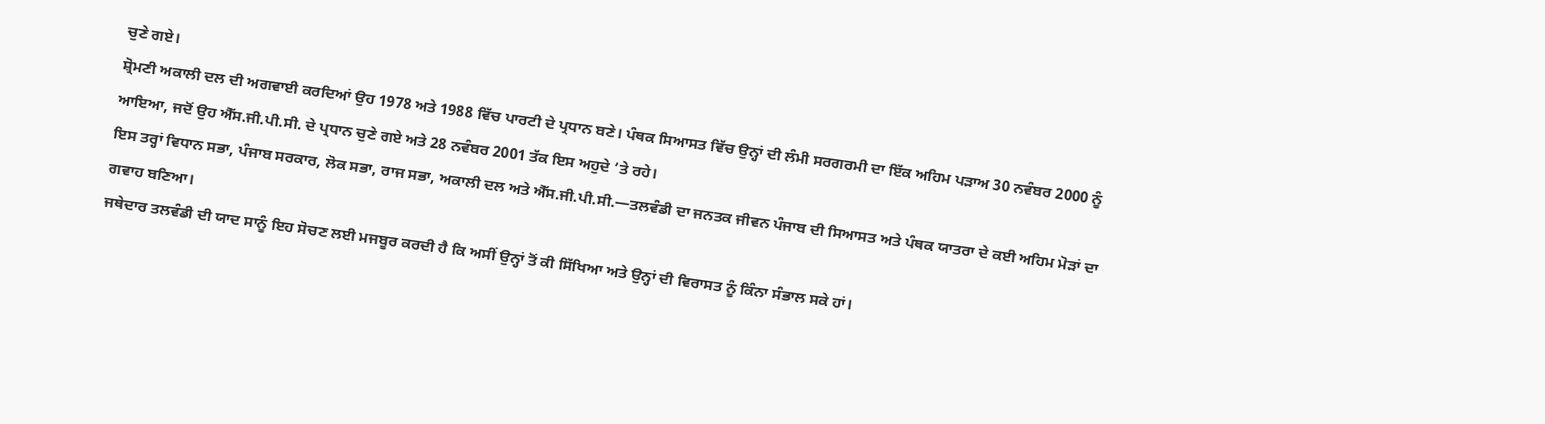ਚੁਣੇ ਗਏ।
ਸ਼੍ਰੋਮਣੀ ਅਕਾਲੀ ਦਲ ਦੀ ਅਗਵਾਈ ਕਰਦਿਆਂ ਉਹ 1978 ਅਤੇ 1988 ਵਿੱਚ ਪਾਰਟੀ ਦੇ ਪ੍ਰਧਾਨ ਬਣੇ। ਪੰਥਕ ਸਿਆਸਤ ਵਿੱਚ ਉਨ੍ਹਾਂ ਦੀ ਲੰਮੀ ਸਰਗਰਮੀ ਦਾ ਇੱਕ ਅਹਿਮ ਪੜਾਅ 30 ਨਵੰਬਰ 2000 ਨੂੰ ਆਇਆ, ਜਦੋਂ ਉਹ ਐੱਸ.ਜੀ.ਪੀ.ਸੀ. ਦੇ ਪ੍ਰਧਾਨ ਚੁਣੇ ਗਏ ਅਤੇ 28 ਨਵੰਬਰ 2001 ਤੱਕ ਇਸ ਅਹੁਦੇ ’ਤੇ ਰਹੇ।
ਇਸ ਤਰ੍ਹਾਂ ਵਿਧਾਨ ਸਭਾ, ਪੰਜਾਬ ਸਰਕਾਰ, ਲੋਕ ਸਭਾ, ਰਾਜ ਸਭਾ, ਅਕਾਲੀ ਦਲ ਅਤੇ ਐੱਸ.ਜੀ.ਪੀ.ਸੀ.—ਤਲਵੰਡੀ ਦਾ ਜਨਤਕ ਜੀਵਨ ਪੰਜਾਬ ਦੀ ਸਿਆਸਤ ਅਤੇ ਪੰਥਕ ਯਾਤਰਾ ਦੇ ਕਈ ਅਹਿਮ ਮੋੜਾਂ ਦਾ ਗਵਾਹ ਬਣਿਆ।
ਜਥੇਦਾਰ ਤਲਵੰਡੀ ਦੀ ਯਾਦ ਸਾਨੂੰ ਇਹ ਸੋਚਣ ਲਈ ਮਜਬੂਰ ਕਰਦੀ ਹੈ ਕਿ ਅਸੀਂ ਉਨ੍ਹਾਂ ਤੋਂ ਕੀ ਸਿੱਖਿਆ ਅਤੇ ਉਨ੍ਹਾਂ ਦੀ ਵਿਰਾਸਤ ਨੂੰ ਕਿੰਨਾ ਸੰਭਾਲ ਸਕੇ ਹਾਂ।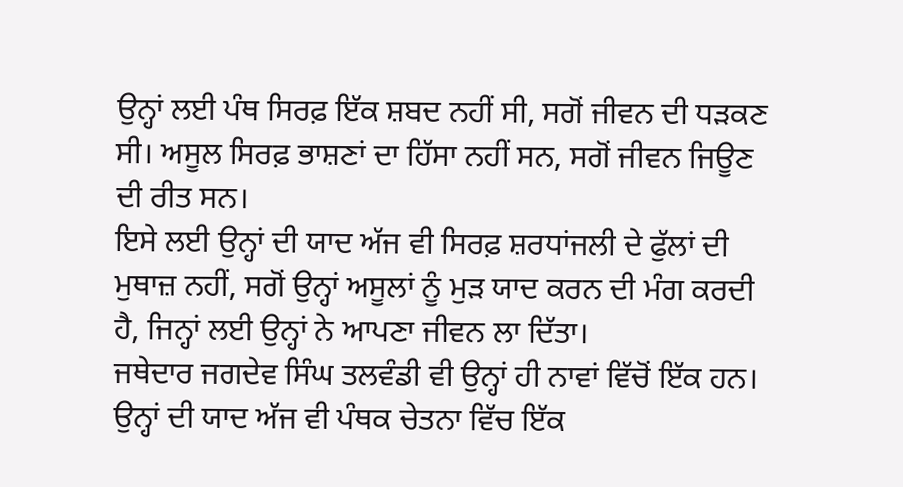ਉਨ੍ਹਾਂ ਲਈ ਪੰਥ ਸਿਰਫ਼ ਇੱਕ ਸ਼ਬਦ ਨਹੀਂ ਸੀ, ਸਗੋਂ ਜੀਵਨ ਦੀ ਧੜਕਣ ਸੀ। ਅਸੂਲ ਸਿਰਫ਼ ਭਾਸ਼ਣਾਂ ਦਾ ਹਿੱਸਾ ਨਹੀਂ ਸਨ, ਸਗੋਂ ਜੀਵਨ ਜਿਊਣ ਦੀ ਰੀਤ ਸਨ।
ਇਸੇ ਲਈ ਉਨ੍ਹਾਂ ਦੀ ਯਾਦ ਅੱਜ ਵੀ ਸਿਰਫ਼ ਸ਼ਰਧਾਂਜਲੀ ਦੇ ਫੁੱਲਾਂ ਦੀ ਮੁਥਾਜ਼ ਨਹੀਂ, ਸਗੋਂ ਉਨ੍ਹਾਂ ਅਸੂਲਾਂ ਨੂੰ ਮੁੜ ਯਾਦ ਕਰਨ ਦੀ ਮੰਗ ਕਰਦੀ ਹੈ, ਜਿਨ੍ਹਾਂ ਲਈ ਉਨ੍ਹਾਂ ਨੇ ਆਪਣਾ ਜੀਵਨ ਲਾ ਦਿੱਤਾ।
ਜਥੇਦਾਰ ਜਗਦੇਵ ਸਿੰਘ ਤਲਵੰਡੀ ਵੀ ਉਨ੍ਹਾਂ ਹੀ ਨਾਵਾਂ ਵਿੱਚੋਂ ਇੱਕ ਹਨ। ਉਨ੍ਹਾਂ ਦੀ ਯਾਦ ਅੱਜ ਵੀ ਪੰਥਕ ਚੇਤਨਾ ਵਿੱਚ ਇੱਕ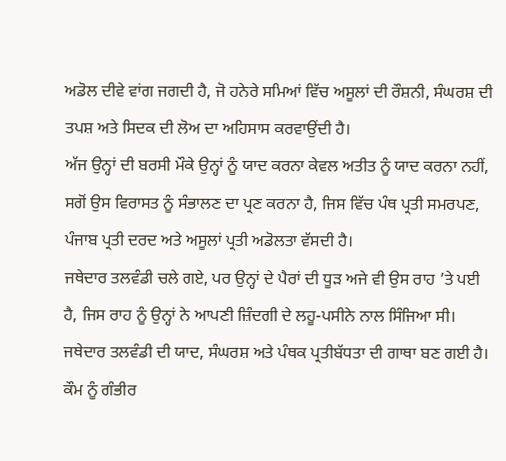ਅਡੋਲ ਦੀਵੇ ਵਾਂਗ ਜਗਦੀ ਹੈ, ਜੋ ਹਨੇਰੇ ਸਮਿਆਂ ਵਿੱਚ ਅਸੂਲਾਂ ਦੀ ਰੌਸ਼ਨੀ, ਸੰਘਰਸ਼ ਦੀ ਤਪਸ਼ ਅਤੇ ਸਿਦਕ ਦੀ ਲੋਅ ਦਾ ਅਹਿਸਾਸ ਕਰਵਾਉਂਦੀ ਹੈ।
ਅੱਜ ਉਨ੍ਹਾਂ ਦੀ ਬਰਸੀ ਮੌਕੇ ਉਨ੍ਹਾਂ ਨੂੰ ਯਾਦ ਕਰਨਾ ਕੇਵਲ ਅਤੀਤ ਨੂੰ ਯਾਦ ਕਰਨਾ ਨਹੀਂ, ਸਗੋਂ ਉਸ ਵਿਰਾਸਤ ਨੂੰ ਸੰਭਾਲਣ ਦਾ ਪ੍ਰਣ ਕਰਨਾ ਹੈ, ਜਿਸ ਵਿੱਚ ਪੰਥ ਪ੍ਰਤੀ ਸਮਰਪਣ, ਪੰਜਾਬ ਪ੍ਰਤੀ ਦਰਦ ਅਤੇ ਅਸੂਲਾਂ ਪ੍ਰਤੀ ਅਡੋਲਤਾ ਵੱਸਦੀ ਹੈ।
ਜਥੇਦਾਰ ਤਲਵੰਡੀ ਚਲੇ ਗਏ, ਪਰ ਉਨ੍ਹਾਂ ਦੇ ਪੈਰਾਂ ਦੀ ਧੂੜ ਅਜੇ ਵੀ ਉਸ ਰਾਹ ’ਤੇ ਪਈ ਹੈ, ਜਿਸ ਰਾਹ ਨੂੰ ਉਨ੍ਹਾਂ ਨੇ ਆਪਣੀ ਜ਼ਿੰਦਗੀ ਦੇ ਲਹੂ-ਪਸੀਨੇ ਨਾਲ ਸਿੰਜਿਆ ਸੀ।
ਜਥੇਦਾਰ ਤਲਵੰਡੀ ਦੀ ਯਾਦ, ਸੰਘਰਸ਼ ਅਤੇ ਪੰਥਕ ਪ੍ਰਤੀਬੱਧਤਾ ਦੀ ਗਾਥਾ ਬਣ ਗਈ ਹੈ। ਕੌਮ ਨੂੰ ਗੰਭੀਰ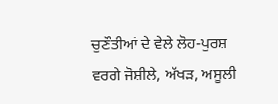ਚੁਣੌਤੀਆਂ ਦੇ ਵੇਲੇ ਲੋਹ-ਪੁਰਸ਼ ਵਰਗੇ ਜੋਸ਼ੀਲੇ, ਅੱਖੜ, ਅਸੂਲੀ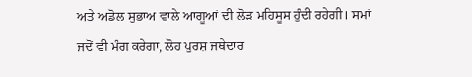ਅਤੇ ਅਡੋਲ ਸੁਭਾਅ ਵਾਲੇ ਆਗੂਆਂ ਦੀ ਲੋੜ ਮਹਿਸੂਸ ਹੁੰਦੀ ਰਹੇਗੀ। ਸਮਾਂ ਜਦੋਂ ਵੀ ਮੰਗ ਕਰੇਗਾ, ਲੋਹ ਪੁਰਸ਼ ਜਥੇਦਾਰ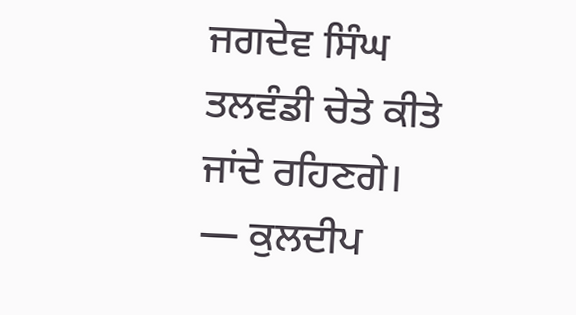ਜਗਦੇਵ ਸਿੰਘ ਤਲਵੰਡੀ ਚੇਤੇ ਕੀਤੇ ਜਾਂਦੇ ਰਹਿਣਗੇ।
— ਕੁਲਦੀਪ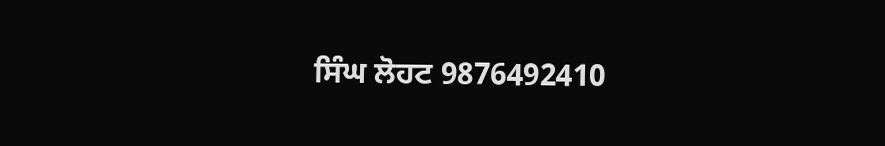ਸਿੰਘ ਲੋਹਟ 9876492410